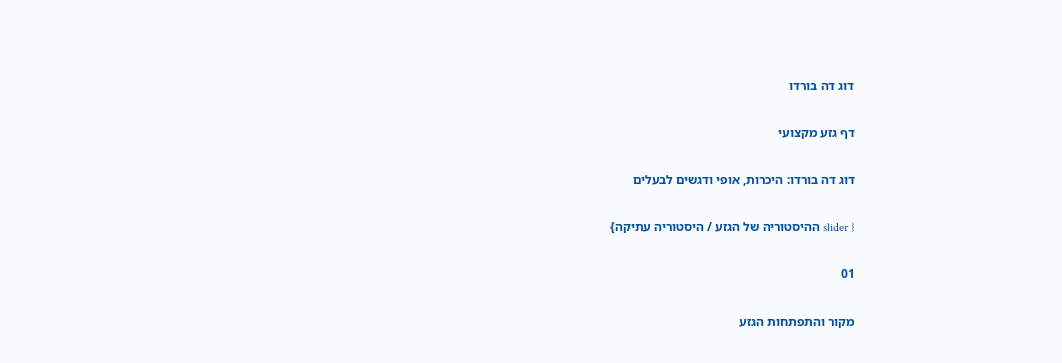דוג דה בורדו

דף גזע מקצועי

דוג דה בורדו: היכרות, אופי ודגשים לבעלים

{ slider ההיסטוריה של הגזע / היסטוריה עתיקה}

01

מקור והתפתחות הגזע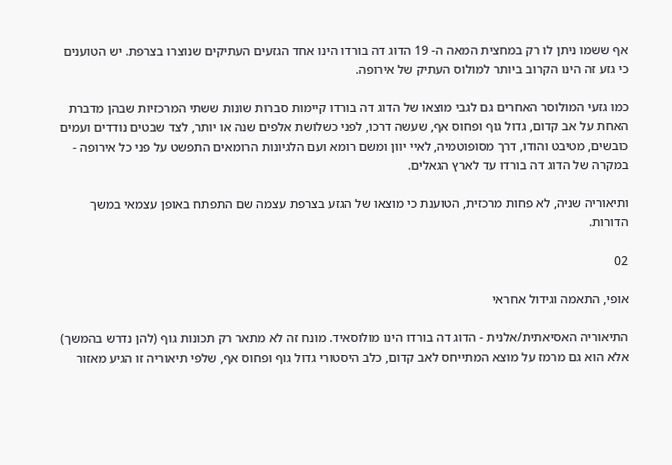אף ששמו ניתן לו רק במחצית המאה ה- 19 הדוג דה בורדו הינו אחד הגזעים העתיקים שנוצרו בצרפת. יש הטוענים כי גזע זה הינו הקרוב ביותר למולוס העתיק של אירופה.

כמו גזעי המולוסר האחרים גם לגבי מוצאו של הדוג דה בורדו קיימות סברות שונות ששתי המרכזיות שבהן מדברת האחת על אב קדום, גדול גוף ופחוס אף, שעשה דרכו, לפני כשלושת אלפים שנה או יותר, לצד שבטים נודדים ועמים כובשים, מטיבט והודו, דרך מסופוטמיה, לאיי יוון ומשם רומא ועם הלגיונות הרומאים התפשט על פני כל אירופה - במקרה של הדוג דה בורדו עד לארץ הגאלים.

ותיאוריה שניה, לא פחות מרכזית, הטוענת כי מוצאו של הגזע בצרפת עצמה שם התפתח באופן עצמאי במשך הדורות.

02

אופי, התאמה וגידול אחראי

התיאוריה האסיאתית/אלנית - הדוג דה בורדו הינו מולוסאיד. מונח זה לא מתאר רק תכונות גוף (להן נדרש בהמשך) אלא הוא גם מרמז על מוצא המתייחס לאב קדום, כלב היסטורי גדול גוף ופחוס אף, שלפי תיאוריה זו הגיע מאזור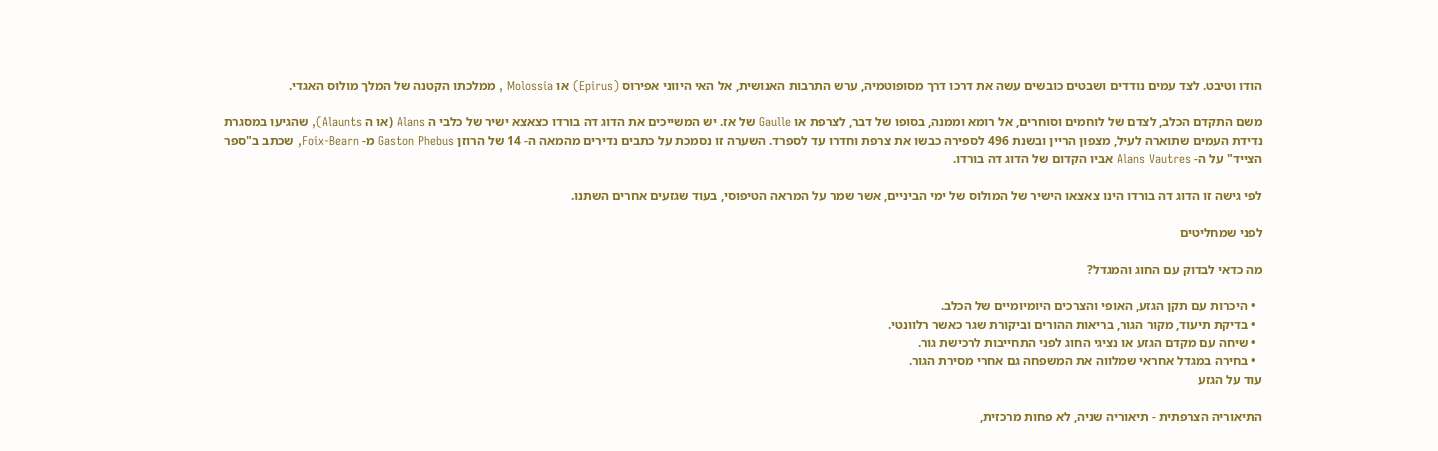הודו וטיבט. לצד עמים נודדים ושבטים כובשים עשה את דרכו דרך מסופוטמיה, ערש התרבות האנושית, אל האי היווני אפירוס (Epirus) או Molossia , ממלכתו הקטנה של המלך מולוס האגדי.

משם התקדם הכלב, לצדם של לוחמים וסוחרים, אל רומא וממנה, בסופו של דבר, לצרפת או Gaulle של אז. יש המשייכים את הדוג דה בורדו כצאצא ישיר של כלבי ה Alans (או ה Alaunts), שהגיעו במסגרת נדידת העמים שתוארה לעיל, מצפון הריין ובשנת 496 לספירה כבשו את צרפת וחדרו עד לספרד. השערה זו נסמכת על כתבים נדירים מהמאה ה- 14 של הרוזן Gaston Phebus מ- Foix-Bearn, שכתב ב"ספר הצייד" על ה- Alans Vautres אביו הקדום של הדוג דה בורדו.

לפי גישה זו הדוג דה בורדו הינו צאצאו הישיר של המולוס של ימי הביניים, אשר שמר על המראה הטיפוסי, בעוד שגזעים אחרים השתנו.

לפני שמחליטים

מה כדאי לבדוק עם החוג והמגדל?

  • היכרות עם תקן הגזע, האופי והצרכים היומיומיים של הכלב.
  • בדיקת תיעוד, מקור הגור, בריאות ההורים וביקורת שגר כאשר רלוונטי.
  • שיחה עם מקדם הגזע או נציגי החוג לפני התחייבות לרכישת גור.
  • בחירה במגדל אחראי שמלווה את המשפחה גם אחרי מסירת הגור.
עוד על הגזע

התיאוריה הצרפתית - תיאוריה שניה, לא פחות מרכזית,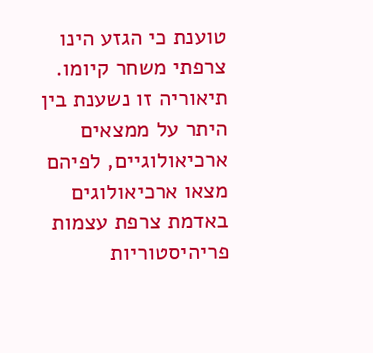טוענת כי הגזע הינו צרפתי משחר קיומו. תיאוריה זו נשענת בין היתר על ממצאים ארכיאולוגיים, לפיהם מצאו ארכיאולוגים באדמת צרפת עצמות פריהיסטוריות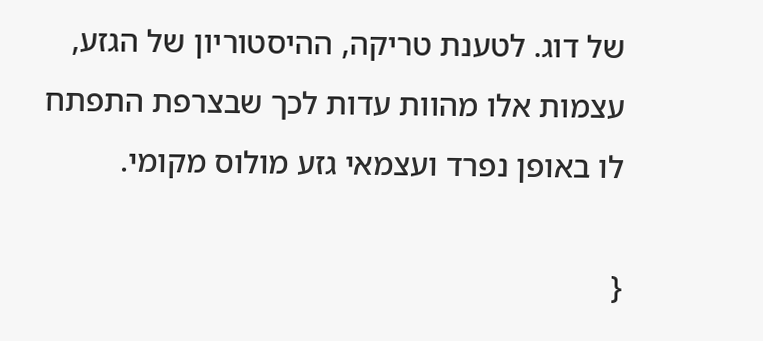של דוג. לטענת טריקה, ההיסטוריון של הגזע, עצמות אלו מהוות עדות לכך שבצרפת התפתח לו באופן נפרד ועצמאי גזע מולוס מקומי.

{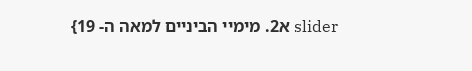slider א2. מימיי הביניים למאה ה- 19}